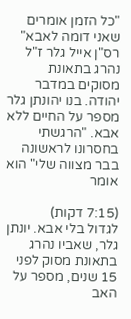"כל הזמן אומרים שאני דומה לאבא"
רס"ן אייל גלר ז"ל נהרג בתאונת מסוקים במדבר יהודה. בנו יהונתן גלר מספר על החיים ללא אבא. "הרגשתי בחסרונו לראשונה בבר מצווה שלי" הוא אומר

(7:15 דקות)
לגדול בלי אבא. יונתן גלר, שאביו נהרג בתאונת מסוק לפני 15 שנים, מספר על האב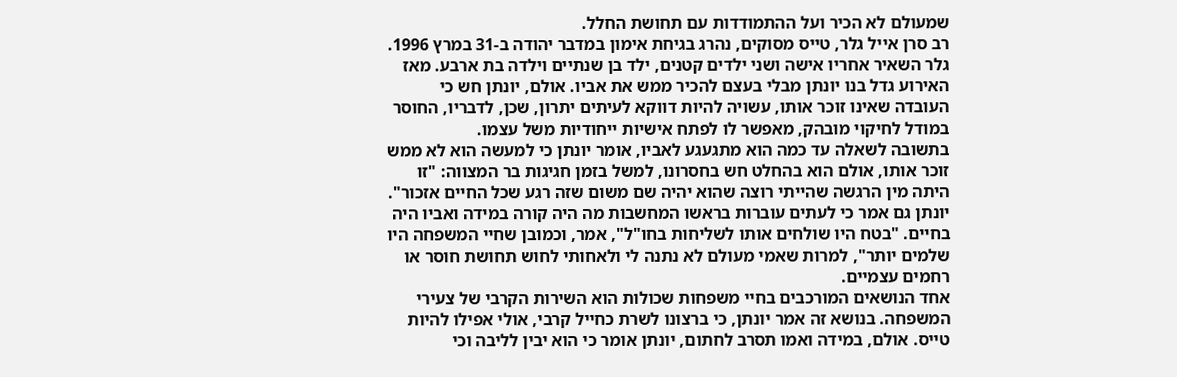שמעולם לא הכיר ועל ההתמודדות עם תחושת החלל.
רב סרן אייל גלר, טייס מסוקים, נהרג בגיחת אימון במדבר יהודה ב-31 במרץ 1996. גלר השאיר אחריו אישה ושני ילדים קטנים, ילד בן שנתיים וילדה בת ארבע. מאז האירוע גדל בנו יונתן מבלי בעצם להכיר ממש את אביו. אולם, יונתן חש כי העובדה שאינו זוכר אותו, עשויה להיות דווקא לעיתים יתרון, שכן, לדבריו, החוסר במודל לחיקוי מובהק, מאפשר לו לפתח אישיות ייחודיות משל עצמו.
בתשובה לשאלה עד כמה הוא מתגעגע לאביו, אומר יונתן כי למעשה הוא לא ממש זוכר אותו, אולם הוא בהחלט חש בחסרונו, למשל בזמן חגיגות בר המצווה: "זו היתה מין הרגשה שהייתי רוצה שהוא יהיה שם משום שזה רגע שכל החיים אזכור".
יונתן גם אמר כי לעתים עוברות בראשו המחשבות מה היה קורה במידה ואביו היה בחיים. "בטח היו שולחים אותו לשליחות בחו"ל", אמר, וכמובן שחיי המשפחה היו שלמים יותר", למרות שאמי מעולם לא נתנה לי ולאחותי לחוש תחושת חוסר או רחמים עצמיים.
אחד הנושאים המורכבים בחיי משפחות שכולות הוא השירות הקרבי של צעירי המשפחה. בנושא זה אמר יונתן, כי ברצונו לשרת כחייל קרבי, אולי אפילו להיות טייס. אולם, במידה ואמו תסרב לחתום, יונתן אומר כי הוא יבין לליבה וכי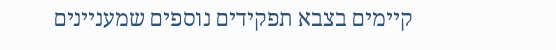קיימים בצבא תפקידים נוספים שמעניינים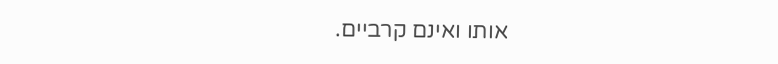אותו ואינם קרביים.